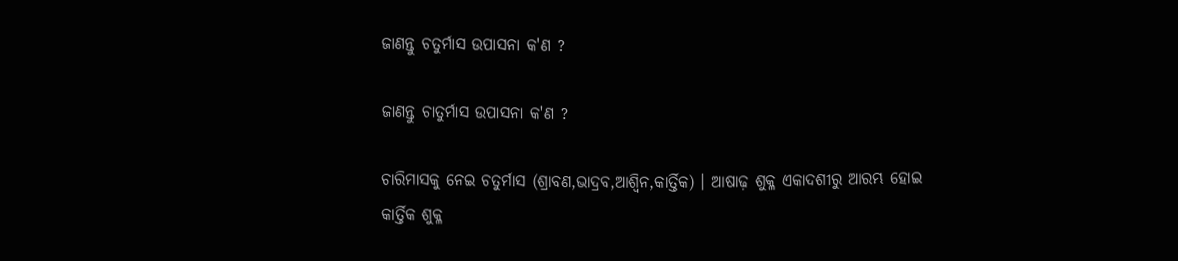ଜାଣନ୍ତୁ ଚତୁର୍ମାସ ଉପାସନା କ'ଣ ?

ଜାଣନ୍ତୁ ଚାତୁର୍ମାସ ଉପାସନା କ'ଣ ?

ଚାରିମାସକୁ ନେଇ ଚତୁର୍ମାସ (ଶ୍ରାବଣ,ଭାଦ୍ରବ,ଆଶ୍ୱିନ,କାର୍ତ୍ତିକ) । ଆଷାଢ଼ ଶୁକ୍ଳ ଏକାଦଶୀରୁ ଆରମ୍ଭ ହୋଇ କାର୍ତ୍ତିକ ଶୁକ୍ଳ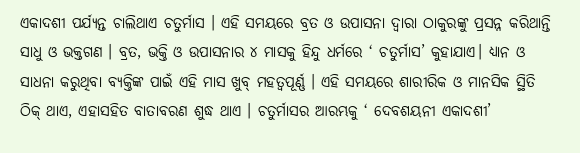ଏକାଦଶୀ ପର୍ଯ୍ୟନ୍ତ ଚାଲିଥାଏ ଚତୁର୍ମାସ । ଏହି ସମୟରେ ବ୍ରତ ଓ ଉପାସନା ଦ୍ୱାରା ଠାକୁରଙ୍କୁ ପ୍ରସନ୍ନ କରିଥାନ୍ତି ସାଧୁ ଓ ଭକ୍ତଗଣ । ବ୍ରତ, ଭକ୍ତି ଓ ଉପାସନାର ୪ ମାସକୁ ହିନ୍ଦୁ ଧର୍ମରେ ‘ ଚତୁର୍ମାସ’ କୁହାଯାଏ। ଧ୍ୟାନ ଓ ସାଧନା କରୁଥିବା ବ୍ୟକ୍ତିଙ୍କ ପାଇଁ ଏହି ମାସ ଖୁବ୍ ମହତ୍ଵପୂର୍ଣ୍ଣ । ଏହି ସମୟରେ ଶାରୀରିକ ଓ ମାନସିକ ସ୍ଥିତି ଠିକ୍ ଥାଏ, ଏହାସହିତ ବାତାବରଣ ଶୁଦ୍ଧ ଥାଏ । ଚତୁର୍ମାସର ଆରମ୍ଭକୁ ‘ ଦେବଶୟନୀ ଏକାଦଶୀ’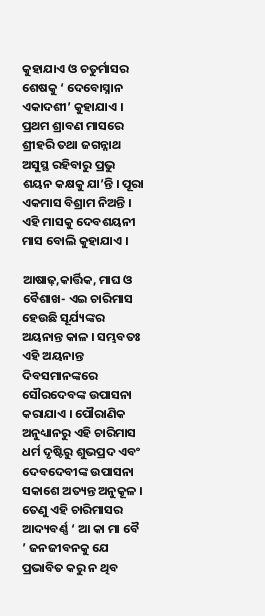କୁହାଯାଏ ଓ ଚତୁର୍ମାସର ଶେଷକୁ ‘ ଦେବୋସ୍ନାନ ଏକାଦଶୀ’ କୁହାଯାଏ । ପ୍ରଥମ ଶ୍ରାବଣ ମାସରେ ଶ୍ରୀହରି ତଥା ଜଗନ୍ନାଥ ଅସୁସ୍ଥ ରହିବାରୁ ପ୍ରଭୁ ଶୟନ କକ୍ଷକୁ ଯା’ନ୍ତି । ପୂରା ଏକମାସ ବିଶ୍ରାମ ନିଅନ୍ତି । ଏହି ମାସକୁ ଦେବଶୟନୀ ମାସ ବୋଲି କୁହାଯାଏ ।

ଆଷାଢ଼,କାର୍ତ୍ତିକ, ମାଘ ଓ ବୈଶାଖ- ଏଇ ଚାରିମାସ ହେଉଛି ସୂର୍ଯ୍ୟଙ୍କର ଅୟନାନ୍ତ କାଳ । ସମ୍ଭବତଃ ଏହି ଅୟନାନ୍ତ ଦିବସମାନଙ୍କରେ ସୌରଦେବଙ୍କ ଉପାସନା କରାଯାଏ । ପୌରାଣିକ ଅନୁଧ୍ୟାନରୁ ଏହି ଚାରିମାସ ଧର୍ମ ଦୃଷ୍ଟିରୁ ଶୁଭପ୍ରଦ ଏବଂ ଦେବଦେବୀଙ୍କ ଉପାସନା ସକାଶେ ଅତ୍ୟନ୍ତ ଅନୁକୂଳ । ତେଣୁ ଏହି ଚାରିମାସର ଆଦ୍ୟବର୍ଣ୍ଣ ‘ ଆ କା ମା ବୈ ’ ଜନଜୀବନକୁ ଯେ ପ୍ରଭାବିତ କରୁ ନ ଥିବ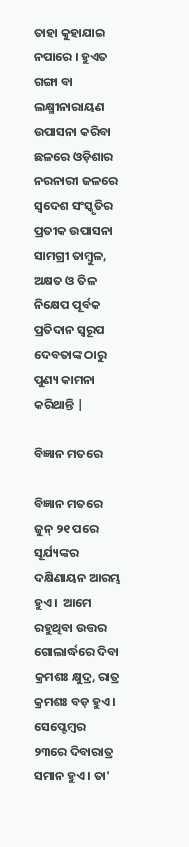ତାହା କୁହାଯାଇ ନପାରେ । ହୁଏତ ଗଙ୍ଗା ବା ଲକ୍ଷ୍ମୀନାରାୟଣ ଉପାସନା କରିବା ଛଳରେ ଓଡ଼ିଶାର ନରନାରୀ ଜଳରେ ସ୍ଵଦେଶ ସଂସ୍କୃତିର ପ୍ରତୀକ ଉପାସନା ସାମଗ୍ରୀ ତାମ୍ବୁଳ, ଅକ୍ଷତ ଓ ତିଳ ନିକ୍ଷେପ ପୂର୍ବକ ପ୍ରତିଦାନ ସ୍ଵରୂପ ଦେବତାଙ୍କ ଠାରୁ ପୁଣ୍ୟ କାମନା କରିଥାନ୍ତି |

ବିଜ୍ଞାନ ମତରେ

ବିଜ୍ଞାନ ମତରେ ଜୁନ୍‌ ୨୧ ପରେ ସୂର୍ଯ୍ୟଙ୍କର ଦକ୍ଷିଣାୟନ ଆରମ୍ଭ ହୁଏ।  ଆମେ ରହୁଥିବା ଉତ୍ତର ଗୋଲାର୍ଦ୍ଧରେ ଦିବା କ୍ରମଶଃ କ୍ଷୁଦ୍ର, ରାତ୍ର କ୍ରମଶଃ ବଡ଼ ହୁଏ । ସେପ୍ଟେମ୍ବର ୨୩ରେ ଦିବାରାତ୍ର ସମାନ ହୁଏ । ତା'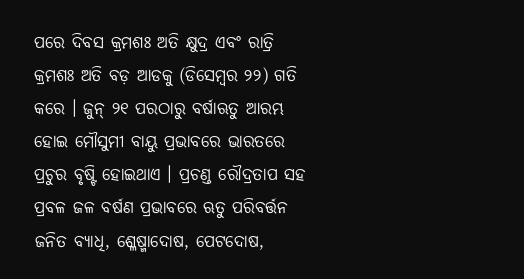ପରେ ଦିବସ କ୍ରମଶଃ ଅତି କ୍ଷୁଦ୍ର ଏବଂ ରାତ୍ରି କ୍ରମଶଃ ଅତି ବଡ଼ ଆଡକୁ (ଡିସେମ୍ବର ୨୨) ଗତି କରେ । ଜୁନ୍‌ ୨୧ ପରଠାରୁ ବର୍ଷାଋତୁ ଆରମ୍ଭ ହୋଇ ମୌସୁମୀ ବାୟୁ ପ୍ରଭାବରେ ଭାରତରେ ପ୍ରଚୁର ବୃଷ୍ଟି ହୋଇଥାଏ । ପ୍ରଚଣ୍ଡ ରୌଦ୍ରତାପ ସହ ପ୍ରବଳ ଜଳ ବର୍ଷଣ ପ୍ରଭାବରେ ଋତୁ ପରିବର୍ତ୍ତନ ଜନିତ ବ୍ୟାଧି, ଶ୍ଳେଷ୍ମାଦୋଷ, ପେଟଦୋଷ,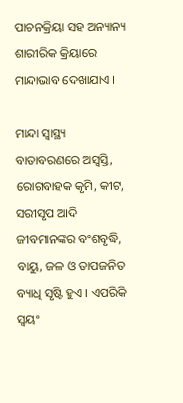ପାଚନକ୍ରିୟା ସହ ଅନ୍ୟାନ୍ୟ ଶାରୀରିକ କ୍ରିୟାରେ ମାନ୍ଦାଭାବ ଦେଖାଯାଏ ।

ମାନ୍ଦା ସ୍ୱାସ୍ଥ୍ୟ ବାତାବରଣରେ ଅସ୍ୱସ୍ତି, ରୋଗବାହକ କୃମି, କୀଟ, ସରୀସୃପ ଆଦି ଜୀବମାନଙ୍କର ବଂଶବୃଦ୍ଧି, ବାୟୁ, ଜଳ ଓ ତାପଜନିତ ବ୍ୟାଧି ସୃଷ୍ଟି ହୁଏ । ଏପରିକି ସ୍ୱୟଂ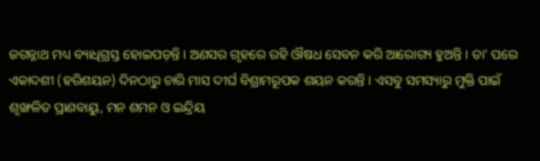ଜଗନ୍ନାଥ ମଧ୍ୟ ବ୍ୟାଧିଗ୍ରସ୍ତ ହୋଇପଡ଼ନ୍ତି । ଅଣସର ଗୃହରେ ରହି ଔଷଧ ସେବନ କରି ଆରୋଗ୍ୟ ହୁଅନ୍ତି । ତା' ପରେ ଏକାଦଶୀ (ହରିଶୟନ) ଦିନଠାରୁ ଚାରି ମାସ ଦୀର୍ଘ ବିଶ୍ରାମରୂପକ ଶୟନ କରନ୍ତି । ଏସବୁ ସମସ୍ୟାରୁ ମୁକ୍ତି ପାଇଁ ଶୃଙ୍ଖଳିତ ପ୍ରାଣବାୟୁ, ମନ ଶମନ ଓ ଇନ୍ଦ୍ରିୟ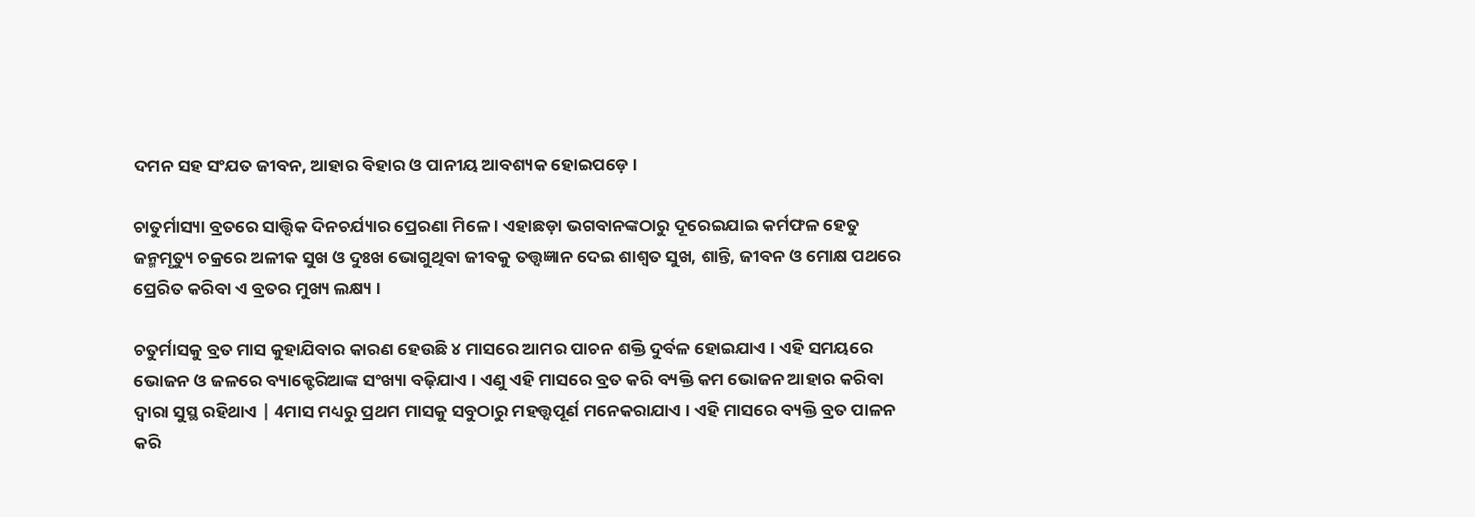ଦମନ ସହ ସଂଯତ ଜୀବନ, ଆହାର ବିହାର ଓ ପାନୀୟ ଆବଶ୍ୟକ ହୋଇପଡ଼େ ।

ଚାତୁର୍ମାସ୍ୟା ବ୍ରତରେ ସାତ୍ତ୍ୱିକ ଦିନଚର୍ଯ୍ୟାର ପ୍ରେରଣା ମିଳେ । ଏହାଛଡ଼ା ଭଗବାନଙ୍କଠାରୁ ଦୂରେଇଯାଇ କର୍ମଫଳ ହେତୁ ଜନ୍ମମୃତ୍ୟୁ ଚକ୍ରରେ ଅଳୀକ ସୁଖ ଓ ଦୁଃଖ ଭୋଗୁଥିବା ଜୀବକୁ ତତ୍ତ୍ୱଜ୍ଞାନ ଦେଇ ଶାଶ୍ୱତ ସୁଖ, ଶାନ୍ତି, ଜୀବନ ଓ ମୋକ୍ଷ ପଥରେ ପ୍ରେରିତ କରିବା ଏ ବ୍ରତର ମୁଖ୍ୟ ଲକ୍ଷ୍ୟ ।

ଚତୁର୍ମାସକୁ ବ୍ରତ ମାସ କୁହାଯିବାର କାରଣ ହେଉଛି ୪ ମାସରେ ଆମର ପାଚନ ଶକ୍ତି ଦୁର୍ବଳ ହୋଇଯାଏ । ଏହି ସମୟରେ ଭୋଜନ ଓ ଜଳରେ ବ୍ୟାକ୍ଟେରିଆଙ୍କ ସଂଖ୍ୟା ବଢ଼ିଯାଏ । ଏଣୁ ଏହି ମାସରେ ବ୍ରତ କରି ବ୍ୟକ୍ତି କମ ଭୋଜନ ଆହାର କରିବା ଦ୍ୱାରା ସୁସ୍ଥ ରହିଥାଏ | 4ମାସ ମଧ୍ୟରୁ ପ୍ରଥମ ମାସକୁ ସବୁଠାରୁ ମହତ୍ତ୍ଵପୂର୍ଣ ମନେକରାଯାଏ । ଏହି ମାସରେ ବ୍ୟକ୍ତି ବ୍ରତ ପାଳନ କରି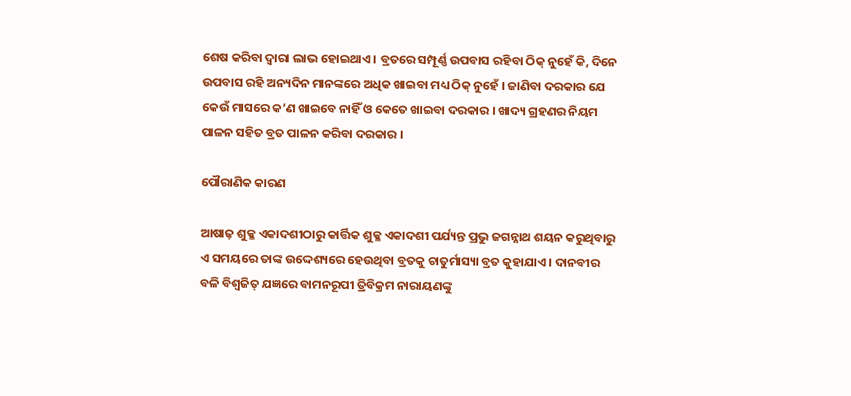ଶେଷ କରିବା ଦ୍ୱାରା ଲାଭ ହୋଇଥାଏ । ବ୍ରତରେ ସମ୍ପୂର୍ଣ୍ଣ ଉପବାସ ରହିବା ଠିକ୍ ନୁହେଁ କି, ଦିନେ ଉପବାସ ରହି ଅନ୍ୟଦିନ ମାନଙ୍କରେ ଅଧିକ ଖାଇବା ମଧ୍ୟ ଠିକ୍ ନୁହେଁ । ଜାଣିବା ଦରକାର ଯେ କେଉଁ ମାସରେ କ’ଣ ଖାଇବେ ନାହିଁ ଓ କେତେ ଖାଇବା ଦରକାର । ଖାଦ୍ୟ ଗ୍ରହଣର ନିୟମ ପାଳନ ସହିତ ବ୍ରତ ପାଳନ କରିବା ଦରକାର ।

ପୌରାଣିକ କାରଣ

ଆଷାଢ଼ ଶୁକ୍ଳ ଏକାଦଶୀଠାରୁ କାର୍ତ୍ତିକ ଶୁକ୍ଳ ଏକାଦଶୀ ପର୍ଯ୍ୟନ୍ତ ପ୍ରଭୁ ଜଗନ୍ନାଥ ଶୟନ କରୁଥିବାରୁ ଏ ସମୟରେ ତାଙ୍କ ଉଦ୍ଦେଶ୍ୟରେ ହେଉଥିବା ବ୍ରତକୁ ଚାତୁର୍ମାସ୍ୟା ବ୍ରତ କୁହାଯାଏ । ଦାନବୀର ବଳି ବିଶ୍ୱଜିତ୍‌ ଯଜ୍ଞରେ ବାମନରୂପୀ ତ୍ରିବିକ୍ରମ ନାରାୟଣଙ୍କୁ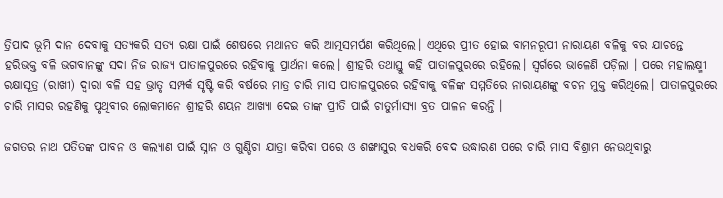ତ୍ରିପାଦ ଭୂମି ଦାନ ଦେବାକୁ ସତ୍ୟକରି ସତ୍ୟ ରକ୍ଷା ପାଇଁ ଶେଷରେ ମଥାନତ କରି ଆତ୍ମସମର୍ପଣ କରିଥିଲେ। ଏଥିରେ ପ୍ରୀତ ହୋଇ ବାମନରୂପୀ ନାରାୟଣ ବଳିକୁ ବର ଯାଚନ୍ତେ ହରିଭକ୍ତ ବଳି ଭଗବାନଙ୍କୁ ସଦା ନିଜ ରାଜ୍ୟ ପାତାଳପୁରରେ ରହିବାକୁ ପ୍ରାର୍ଥନା କଲେ। ଶ୍ରୀହରି ତଥାସ୍ତୁ କହି ପାତାଳପୁରରେ ରହିଲେ। ସ୍ୱର୍ଗରେ ଭାଳେଣି ପଡ଼ିଲା । ପରେ ମହାଲକ୍ଷ୍ମୀ ରକ୍ଷାସୂତ୍ର (ରାଖୀ) ଦ୍ୱାରା ବଳି ସହ ଭ୍ରାତୃ ସମ୍ପର୍କ ସୃଷ୍ଟି କରି ବର୍ଷରେ ମାତ୍ର ଚାରି ମାସ ପାତାଳପୁରରେ ରହିବାକୁ ବଳିଙ୍କ ସମ୍ମତିରେ ନାରାୟଣଙ୍କୁ ବଚନ ମୁକ୍ତ କରିଥିଲେ। ପାତାଳପୁରରେ ଚାରି ମାସର ରହଣିକୁ ପୃଥିବୀର ଲୋକମାନେ ଶ୍ରୀହରି ଶୟନ ଆଖ୍ୟା ଦେଇ ତାଙ୍କ ପ୍ରୀତି ପାଇଁ ଚାତୁର୍ମାସ୍ୟା ବ୍ରତ ପାଳନ କରନ୍ତି ।

ଜଗତର ନାଥ ପତିତଙ୍କ ପାବନ ଓ କଲ୍ୟାଣ ପାଇଁ ସ୍ନାନ ଓ ଗୁଣ୍ଡିଚା ଯାତ୍ରା କରିବା ପରେ ଓ ଶଙ୍ଖାସୁର ବଧକରି ବେଦ ଉଦ୍ଧାରଣ ପରେ ଚାରି ମାସ ବିଶ୍ରାମ ନେଉଥିବାରୁ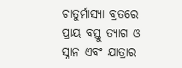ଚାତୁର୍ମାସ୍ୟା ବ୍ରତରେ ପ୍ରାୟ ବସ୍ତୁ ତ୍ୟାଗ ଓ ସ୍ନାନ ଏବଂ ଯାତ୍ରାର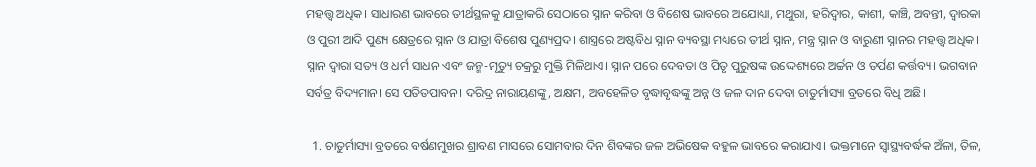ମହତ୍ତ୍ୱ ଅଧିକ। ସାଧାରଣ ଭାବରେ ତୀର୍ଥସ୍ଥଳକୁ ଯାତ୍ରାକରି ସେଠାରେ ସ୍ନାନ କରିବା ଓ ବିଶେଷ ଭାବରେ ଅଯୋଧ୍ୟା, ମଥୁରା, ହରିଦ୍ୱାର, କାଶୀ, କାଞ୍ଚି, ଅବନ୍ତୀ, ଦ୍ୱାରକା ଓ ପୁରୀ ଆଦି ପୁଣ୍ୟ କ୍ଷେତ୍ରରେ ସ୍ନାନ ଓ ଯାତ୍ରା ବିଶେଷ ପୁଣ୍ୟପ୍ରଦ। ଶାସ୍ତ୍ରରେ ଅଷ୍ଟବିଧ ସ୍ନାନ ବ୍ୟବସ୍ଥା ମଧ୍ୟରେ ତୀର୍ଥ ସ୍ନାନ, ମନ୍ତ୍ର ସ୍ନାନ ଓ ବାରୁଣୀ ସ୍ନାନର ମହତ୍ତ୍ୱ ଅଧିକ। ସ୍ନାନ ଦ୍ୱାରା ସତ୍ୟ ଓ ଧର୍ମ ସାଧନ ଏବଂ ଜନ୍ମ-ମୃତ୍ୟୁ ଚକ୍ରରୁ ମୁକ୍ତି ମିଳିଥାଏ। ସ୍ନାନ ପରେ ଦେବତା ଓ ପିତୃ ପୁରୁଷଙ୍କ ଉଦ୍ଦେଶ୍ୟରେ ଅର୍ଚ୍ଚନ ଓ ତର୍ପଣ କର୍ତ୍ତବ୍ୟ। ଭଗବାନ ସର୍ବତ୍ର ବିଦ୍ୟମାନ। ସେ ପତିତପାବନ। ଦରିଦ୍ର ନାରାୟଣଙ୍କୁ, ଅକ୍ଷମ, ଅବହେଳିତ ବୃଦ୍ଧାବୃଦ୍ଧଙ୍କୁ ଅନ୍ନ ଓ ଜଳ ଦାନ ଦେବା ଚାତୁର୍ମାସ୍ୟା ବ୍ରତରେ ବିଧି ଅଛି।

  1. ଚାତୁର୍ମାସ୍ୟା ବ୍ରତରେ ବର୍ଷଣମୁଖର ଶ୍ରାବଣ ମାସରେ ସୋମବାର ଦିନ ଶିବଙ୍କର ଜଳ ଅଭିଷେକ ବହୁଳ ଭାବରେ କରାଯାଏ। ଭକ୍ତମାନେ ସ୍ବାସ୍ଥ୍ୟବର୍ଦ୍ଧକ ଅଁଳା, ତିଳ,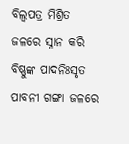ବିଲ୍ବପତ୍ର ମିଶ୍ରିତ ଜଳରେ ସ୍ନାନ କରି ବିଷ୍ଣୁଙ୍କ ପାଦନିଃସୃତ ପାବନୀ ଗଙ୍ଗା ଜଳରେ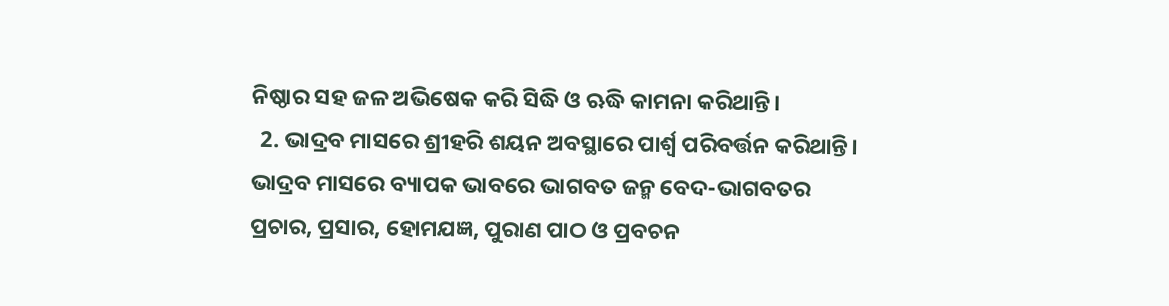ନିଷ୍ଠାର ସହ ଜଳ ଅଭିଷେକ କରି ସିଦ୍ଧି ଓ ଋଦ୍ଧି କାମନା କରିଥାନ୍ତି।
  2. ଭାଦ୍ରବ ମାସରେ ଶ୍ରୀହରି ଶୟନ ଅବସ୍ଥାରେ ପାର୍ଶ୍ୱ ପରିବର୍ତ୍ତନ କରିଥାନ୍ତି। ଭାଦ୍ରବ ମାସରେ ବ୍ୟାପକ ଭାବରେ ଭାଗବତ ଜନ୍ମ ବେଦ-ଭାଗବତର ପ୍ରଚାର, ପ୍ରସାର, ହୋମଯଜ୍ଞ, ପୁରାଣ ପାଠ ଓ ପ୍ରବଚନ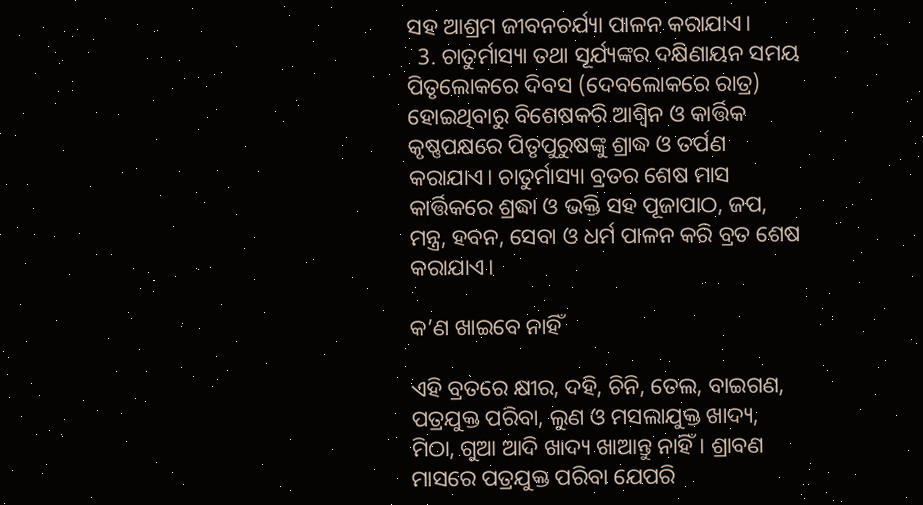ସହ ଆଶ୍ରମ ଜୀବନଚର୍ଯ୍ୟା ପାଳନ କରାଯାଏ।
  3. ଚାତୁର୍ମାସ୍ୟା ତଥା ସୂର୍ଯ୍ୟଙ୍କର ଦକ୍ଷିଣାୟନ ସମୟ ପିତୃଲୋକରେ ଦିବସ (ଦେବଲୋକରେ ରାତ୍ର) ହୋଇଥିବାରୁ ବିଶେଷକରି ଆଶ୍ୱିନ ଓ କାର୍ତ୍ତିକ କୃଷ୍ଣପକ୍ଷରେ ପିତୃପୁରୁଷଙ୍କୁ ଶ୍ରାଦ୍ଧ ଓ ତର୍ପଣ କରାଯାଏ। ଚାତୁର୍ମାସ୍ୟା ବ୍ରତର ଶେଷ ମାସ କାର୍ତ୍ତିକରେ ଶ୍ରଦ୍ଧା ଓ ଭକ୍ତି ସହ ପୂଜାପାଠ, ଜପ, ମନ୍ତ୍ର, ହବନ, ସେବା ଓ ଧର୍ମ ପାଳନ କରି ବ୍ରତ ଶେଷ କରାଯାଏ।

କ’ଣ ଖାଇବେ ନାହିଁ

ଏହି ବ୍ରତରେ କ୍ଷୀର, ଦହି, ଚିନି, ତେଲ, ବାଇଗଣ, ପତ୍ରଯୁକ୍ତ ପରିବା, ଲୁଣ ଓ ମସଲାଯୁକ୍ତ ଖାଦ୍ୟ, ମିଠା, ଗୁଆ ଆଦି ଖାଦ୍ୟ ଖାଆନ୍ତୁ ନାହିଁ। ଶ୍ରାବଣ ମାସରେ ପତ୍ରଯୁକ୍ତ ପରିବା ଯେପରି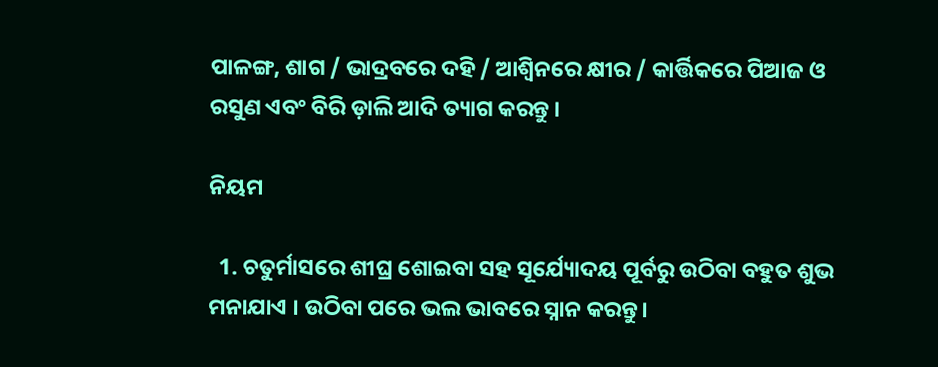ପାଳଙ୍ଗ, ଶାଗ / ଭାଦ୍ରବରେ ଦହି / ଆଶ୍ୱିନରେ କ୍ଷୀର / କାର୍ତ୍ତିକରେ ପିଆଜ ଓ ରସୁଣ ଏବଂ ବିରି ଡ଼ାଲି ଆଦି ତ୍ୟାଗ କରନ୍ତୁ ।

ନିୟମ

  1. ଚତୁର୍ମାସରେ ଶୀଘ୍ର ଶୋଇବା ସହ ସୂର୍ଯ୍ୟୋଦୟ ପୂର୍ବରୁ ଉଠିବା ବହୁତ ଶୁଭ ମନାଯାଏ । ଉଠିବା ପରେ ଭଲ ଭାବରେ ସ୍ନାନ କରନ୍ତୁ।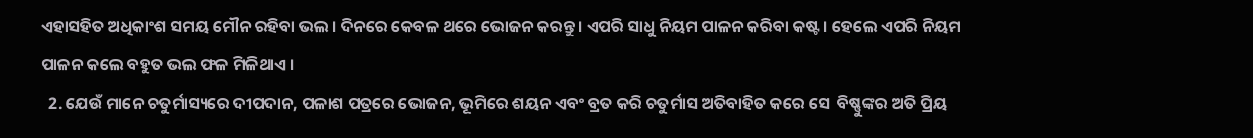ଏହାସହିତ ଅଧିକାଂଶ ସମୟ ମୌନ ରହିବା ଭଲ । ଦିନରେ କେବଳ ଥରେ ଭୋଜନ କରନ୍ତୁ । ଏପରି ସାଧୁ ନିୟମ ପାଳନ କରିବା କଷ୍ଟ । ହେଲେ ଏପରି ନିୟମ ପାଳନ କଲେ ବହୁତ ଭଲ ଫଳ ମିଳିଥାଏ ।
  2. ଯେଉଁ ମାନେ ଚତୁର୍ମାସ୍ୟରେ ଦୀପଦାନ, ପଳାଶ ପତ୍ରରେ ଭୋଜନ, ଭୂମିରେ ଶୟନ ଏବଂ ବ୍ରତ କରି ଚତୁର୍ମାସ ଅତିବାହିତ କରେ ସେ  ବିଷ୍ଣୁଙ୍କର ଅତି ପ୍ରିୟ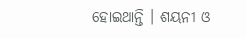ହୋଇଥାନ୍ତି । ଶୟନୀ ଓ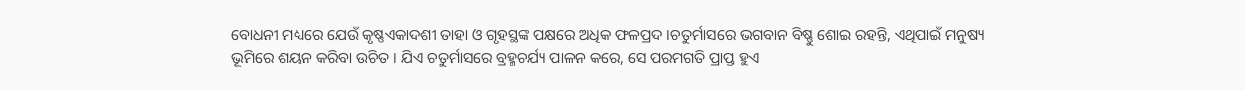ବୋଧନୀ ମଧ୍ୟରେ ଯେଉଁ କୃଷ୍ଣଏକାଦଶୀ ତାହା ଓ ଗୃହସ୍ଥଙ୍କ ପକ୍ଷରେ ଅଧିକ ଫଳପ୍ରଦ ।ଚତୁର୍ମାସରେ ଭଗବାନ ବିଷ୍ଣୁ ଶୋଇ ରହନ୍ତି, ଏଥିପାଇଁ ମନୁଷ୍ୟ ଭୂମିରେ ଶୟନ କରିବା ଉଚିତ । ଯିଏ ଚତୁର୍ମାସରେ ବ୍ରହ୍ମଚର୍ଯ୍ୟ ପାଳନ କରେ, ସେ ପରମଗତି ପ୍ରାପ୍ତ ହୁଏ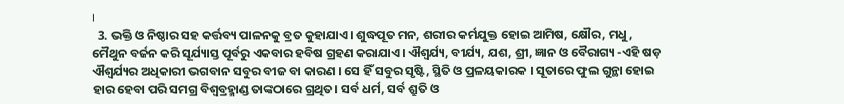।
  3. ଭକ୍ତି ଓ ନିଷ୍ଠାର ସହ କର୍ତ୍ତବ୍ୟ ପାଳନକୁ ବ୍ରତ କୁହାଯାଏ। ଶୁଦ୍ଧପୂତ ମନ, ଶରୀର କର୍ମଯୁକ୍ତ ହୋଇ ଆମିଷ, କ୍ଷୌର, ମଧୁ, ମୈଥୁନ ବର୍ଜନ କରି ସୂର୍ଯ୍ୟାସ୍ତ ପୂର୍ବରୁ ଏକବାର ହବିଷ ଗ୍ରହଣ କରାଯାଏ। ଐଶ୍ୱର୍ଯ୍ୟ, ବୀର୍ଯ୍ୟ, ଯଶ, ଶ୍ରୀ, ଜ୍ଞାନ ଓ ବୈରାଗ୍ୟ -ଏହି ଷଡ଼ ଐଶ୍ୱର୍ଯ୍ୟର ଅଧିକାରୀ ଭଗବାନ ସବୁର ବୀଜ ବା କାରଣ । ସେ ହିଁ ସବୁର ସୃଷ୍ଟି, ସ୍ଥିତି ଓ ପ୍ରଳୟକାରକ । ସୂତାରେ ଫୁଲ ଗୁନ୍ଥା ହୋଇ ହାର ହେବା ପରି ସମଗ୍ର ବିଶ୍ୱବ୍ରହ୍ମାଣ୍ଡ ତାଙ୍କଠାରେ ଗ୍ରଥିତ। ସର୍ବ ଧର୍ମ, ସର୍ବ ଶ୍ରୁତି ଓ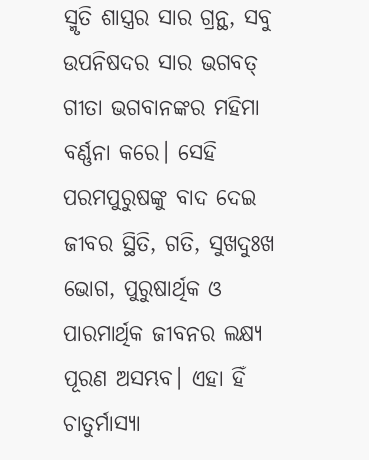ସ୍ମୃତି ଶାସ୍ତ୍ରର ସାର ଗ୍ରନ୍ଥ, ସବୁ ଉପନିଷଦର ସାର ଭଗବତ୍‌ ଗୀତା ଭଗବାନଙ୍କର ମହିମା ବର୍ଣ୍ଣନା କରେ। ସେହି ପରମପୁରୁଷଙ୍କୁ ବାଦ ଦେଇ ଜୀବର ସ୍ଥିତି, ଗତି, ସୁଖଦୁଃଖ ଭୋଗ, ପୁରୁଷାର୍ଥିକ ଓ ପାରମାର୍ଥିକ ଜୀବନର ଲକ୍ଷ୍ୟ ପୂରଣ ଅସମ୍ଭବ। ଏହା ହିଁ ଚାତୁର୍ମାସ୍ୟା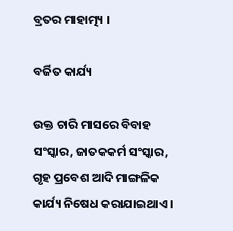ବ୍ରତର ମାହାତ୍ମ୍ୟ ।

ବର୍ଜିତ କାର୍ଯ୍ୟ

ଉକ୍ତ ଚାରି ମାସରେ ବିବାହ ସଂସ୍କାର, ଜାତକକର୍ମ ସଂସ୍କାର, ଗୃହ ପ୍ରବେଶ ଆଦି ମାଙ୍ଗଳିକ କାର୍ଯ୍ୟ ନିଷେଧ କରାଯାଇଥାଏ ।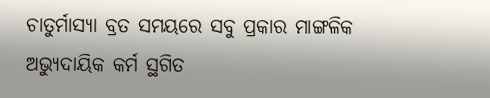ଚାତୁର୍ମାସ୍ୟା ବ୍ରତ ସମୟରେ ସବୁ ପ୍ରକାର ମାଙ୍ଗଳିକ ଅଭ୍ୟୁଦାୟିକ କର୍ମ ସ୍ଥଗିତ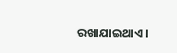ରଖାଯାଇଥାଏ।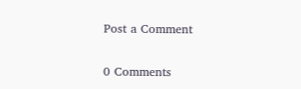Post a Comment

0 Comments